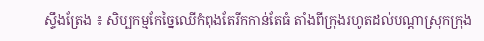ស្ទឹងត្រែង ៖ សិប្បកម្មកែច្នៃឈើកំពុងតែរីកកាន់តែធំ តាំងពីក្រុងរហូតដល់បណ្ដាស្រុកក្រុង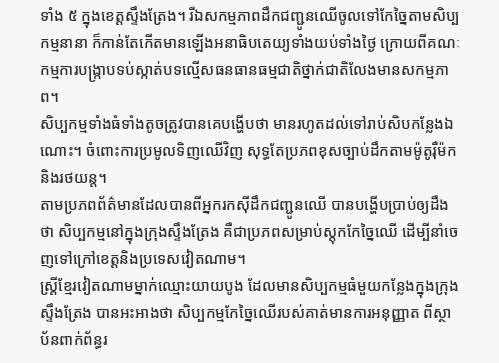ទាំង ៥ ក្នុងខេត្តស្ទឹងត្រែង។ រីឯសកម្មភាពដឹកជញ្ជូនឈើចូលទៅកែច្នៃតាមសិប្បកម្មនានា ក៏កាន់តែកើតមានឡើងអនាធិបតេយ្យទាំងយប់ទាំងថ្ងៃ ក្រោយពីគណៈកម្មការបង្ក្រាបទប់ស្កាត់បទល្មើសធនធានធម្មជាតិថ្នាក់ជាតិលែងមានសកម្មភាព។
សិប្បកម្មទាំងធំទាំងតូចត្រូវបានគេបង្ហើបថា មានរហូតដល់ទៅរាប់សិបកន្លែងឯណោះ។ ចំពោះការប្រមូលទិញឈើវិញ សុទ្ធតែប្រភពខុសច្បាប់ដឹកតាមម៉ូតូរ៉ឺម៉កនិងរថយន្ត។
តាមប្រភពព័ត៌មានដែលបានពីអ្នករកស៊ីដឹកជញ្ជូនឈើ បានបង្ហើបប្រាប់ឲ្យដឹងថា សិប្បកម្មនៅក្នុងក្រុងស្ទឹងត្រែង គឺជាប្រភពសម្រាប់ស្តុកកែច្នៃឈើ ដើម្បីនាំចេញទៅក្រៅខេត្តនិងប្រទេសវៀតណាម។
ស្ត្រីខ្មែរវៀតណាមម្នាក់ឈ្មោះយាយបូង ដែលមានសិប្បកម្មធំមួយកន្លែងក្នុងក្រុងស្ទឹងត្រែង បានអះអាងថា សិប្បកម្មកែច្នៃឈើរបស់គាត់មានការអនុញ្ញាត ពីស្ថាប័នពាក់ព័ន្ធរ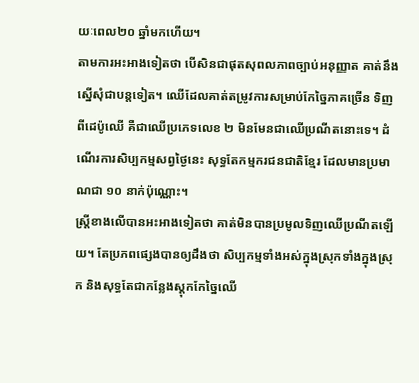យៈពេល២០ ឆ្នាំមកហើយ។
តាមការអះអាងទៀតថា បើសិនជាផុតសុពលភាពច្បាប់អនុញ្ញាត គាត់នឹងស្នើសុំជាបន្តទៀត។ ឈើដែលគាត់តម្រូវការសម្រាប់កែច្នៃភាគច្រើន ទិញពីដេប៉ូឈើ គឺជាឈើប្រភេទលេខ ២ មិនមែនជាឈើប្រណីតនោះទេ។ ដំណើរការសិប្បកម្មសព្វថ្ងៃនេះ សុទ្ធតែកម្មករជនជាតិខ្មែរ ដែលមានប្រមាណជា ១០ នាក់ប៉ុណ្ណោះ។
ស្ត្រីខាងលើបានអះអាងទៀតថា គាត់មិនបានប្រមូលទិញឈើប្រណីតឡើយ។ តែប្រភពផ្សេងបានឲ្យដឹងថា សិប្បកម្មទាំងអស់ក្នុងស្រុកទាំងក្នុងស្រុក និងសុទ្ធតែជាកន្លែងស្តុកកែច្នៃឈើ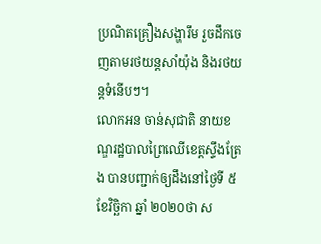ប្រណិតគ្រឿងសង្ហារឹម រួចដឹកចេញតាមរថយន្តសាំយ៉ុង និងរថយន្តទំនើបៗ។
លោកអន ចាន់សុជាតិ នាយខណ្ឌរដ្ឋបាលព្រៃឈើខេត្តស្ទឹងត្រែង បានបញ្ជាក់ឲ្យដឹងនៅថ្ងៃទី ៥ ខែវិច្ឆិកា ឆ្នាំ ២០២០ថា ស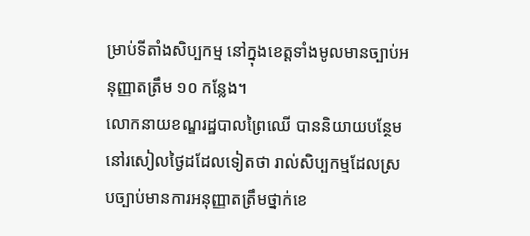ម្រាប់ទីតាំងសិប្បកម្ម នៅក្នុងខេត្តទាំងមូលមានច្បាប់អនុញ្ញាតត្រឹម ១០ កន្លែង។
លោកនាយខណ្ឌរដ្ឋបាលព្រៃឈើ បាននិយាយបន្ថែមនៅរសៀលថ្ងៃដដែលទៀតថា រាល់សិប្បកម្មដែលស្របច្បាប់មានការអនុញ្ញាតត្រឹមថ្នាក់ខេ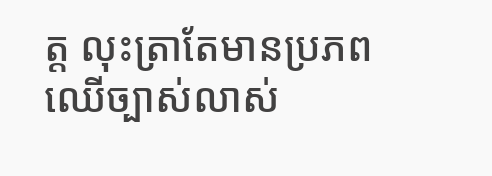ត្ត លុះត្រាតែមានប្រភពឈើច្បាស់លាស់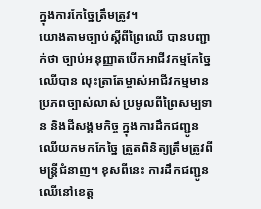ក្នុងការកែច្នៃត្រឹមត្រូវ។
យោងតាមច្បាប់ស្តីពីព្រៃឈើ បានបញ្ជាក់ថា ច្បាប់អនុញ្ញាតបើកអាជីវកម្មកែច្នៃឈើបាន លុះត្រាតែម្ចាស់អាជីវកម្មមានប្រភពច្បាស់លាស់ ប្រមូលពីព្រៃសម្បទាន និងដីសង្គមកិច្ច ក្នុងការដឹកជញ្ជូនឈើយកមកកែច្នៃ ត្រួតពិនិត្យត្រឹមត្រូវពីមន្ត្រីជំនាញ។ ខុសពីនេះ ការដឹកជញ្ជូនឈើនៅខេត្ត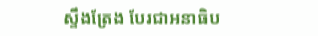ស្ទឹងត្រែង បែរជាអនាធិប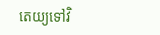តេយ្យទៅវិ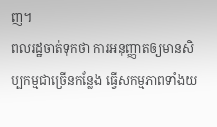ញ។
ពលរដ្ឋចាត់ទុកថា ការអនុញ្ញាតឲ្យមានសិប្បកម្មជាច្រើនកន្លែង ធ្វើសកម្មភាពទាំងយ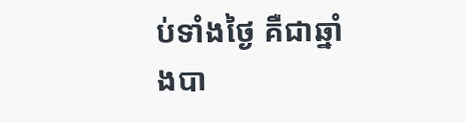ប់ទាំងថ្ងៃ គឺជាឆ្នាំងបា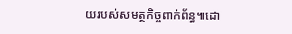យរបស់សមត្ថកិច្ចពាក់ព័ន្ធ៕ដោ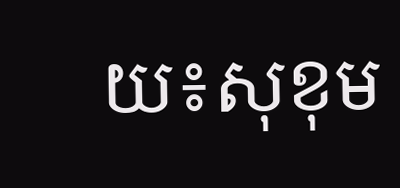យ៖សុខុម